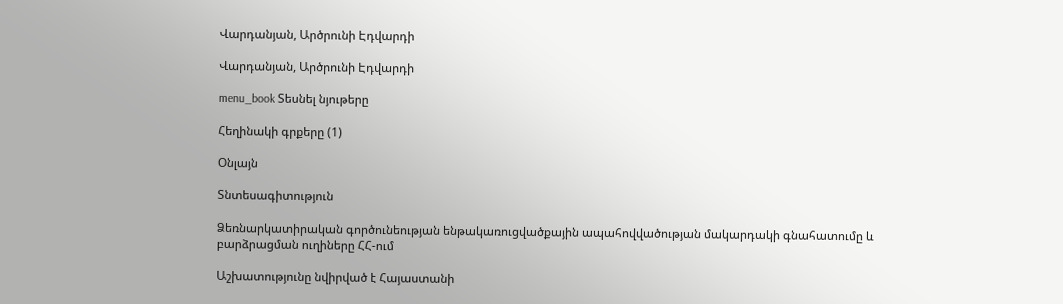Վարդանյան, Արծրունի Էդվարդի

Վարդանյան, Արծրունի Էդվարդի

menu_book Տեսնել նյութերը

Հեղինակի գրքերը (1)

Օնլայն

Տնտեսագիտություն

Ձեռնարկատիրական գործունեության ենթակառուցվածքային ապահովվածության մակարդակի գնահատումը և բարձրացման ուղիները ՀՀ-ում

Աշխատությունը նվիրված է Հայաստանի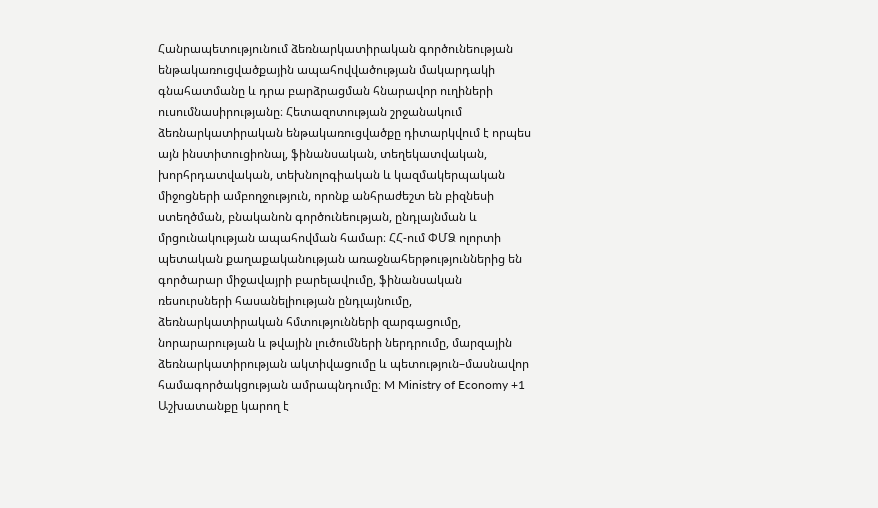Հանրապետությունում ձեռնարկատիրական գործունեության ենթակառուցվածքային ապահովվածության մակարդակի գնահատմանը և դրա բարձրացման հնարավոր ուղիների ուսումնասիրությանը։ Հետազոտության շրջանակում ձեռնարկատիրական ենթակառուցվածքը դիտարկվում է որպես այն ինստիտուցիոնալ, ֆինանսական, տեղեկատվական, խորհրդատվական, տեխնոլոգիական և կազմակերպական միջոցների ամբողջություն, որոնք անհրաժեշտ են բիզնեսի ստեղծման, բնականոն գործունեության, ընդլայնման և մրցունակության ապահովման համար։ ՀՀ-ում ՓՄՁ ոլորտի պետական քաղաքականության առաջնահերթություններից են գործարար միջավայրի բարելավումը, ֆինանսական ռեսուրսների հասանելիության ընդլայնումը, ձեռնարկատիրական հմտությունների զարգացումը, նորարարության և թվային լուծումների ներդրումը, մարզային ձեռնարկատիրության ակտիվացումը և պետություն–մասնավոր համագործակցության ամրապնդումը։ M Ministry of Economy +1 Աշխատանքը կարող է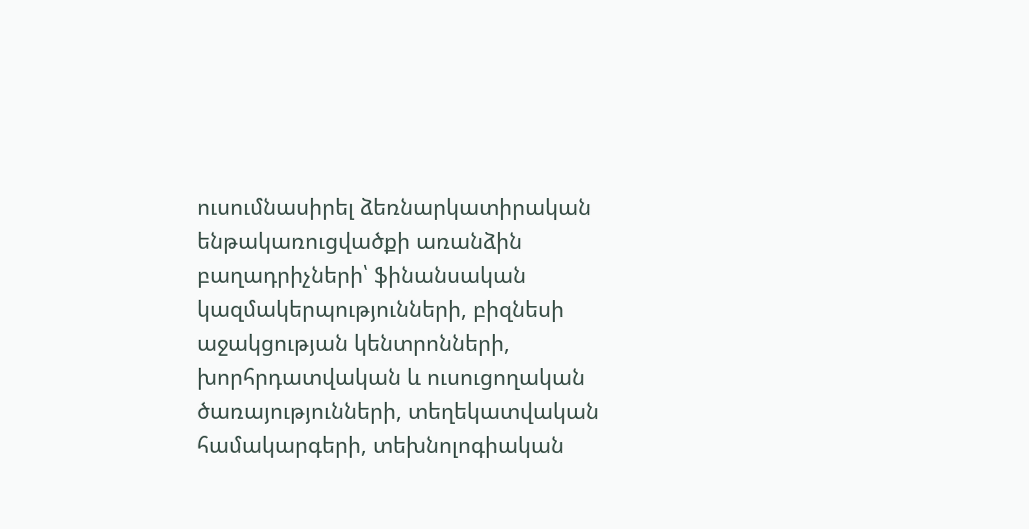ուսումնասիրել ձեռնարկատիրական ենթակառուցվածքի առանձին բաղադրիչների՝ ֆինանսական կազմակերպությունների, բիզնեսի աջակցության կենտրոնների, խորհրդատվական և ուսուցողական ծառայությունների, տեղեկատվական համակարգերի, տեխնոլոգիական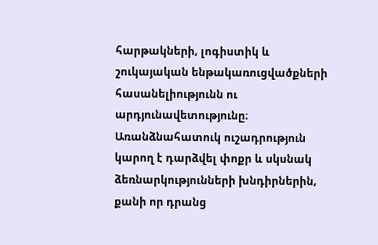հարթակների, լոգիստիկ և շուկայական ենթակառուցվածքների հասանելիությունն ու արդյունավետությունը։ Առանձնահատուկ ուշադրություն կարող է դարձվել փոքր և սկսնակ ձեռնարկությունների խնդիրներին, քանի որ դրանց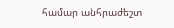համար անհրաժեշտ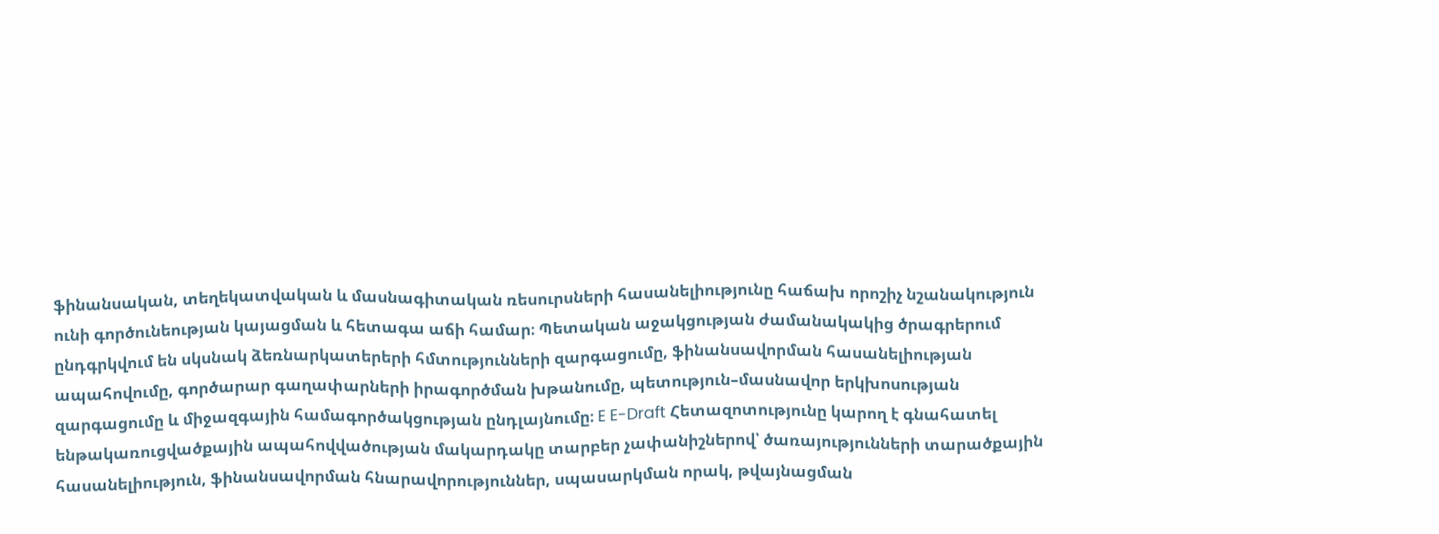ֆինանսական, տեղեկատվական և մասնագիտական ռեսուրսների հասանելիությունը հաճախ որոշիչ նշանակություն ունի գործունեության կայացման և հետագա աճի համար։ Պետական աջակցության ժամանակակից ծրագրերում ընդգրկվում են սկսնակ ձեռնարկատերերի հմտությունների զարգացումը, ֆինանսավորման հասանելիության ապահովումը, գործարար գաղափարների իրագործման խթանումը, պետություն–մասնավոր երկխոսության զարգացումը և միջազգային համագործակցության ընդլայնումը։ E E-Draft Հետազոտությունը կարող է գնահատել ենթակառուցվածքային ապահովվածության մակարդակը տարբեր չափանիշներով՝ ծառայությունների տարածքային հասանելիություն, ֆինանսավորման հնարավորություններ, սպասարկման որակ, թվայնացման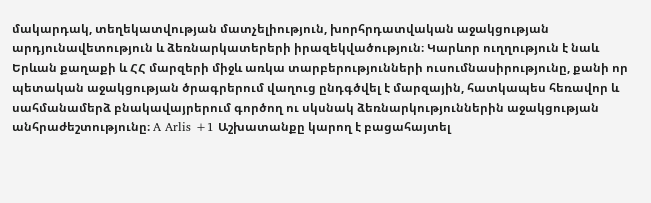մակարդակ, տեղեկատվության մատչելիություն, խորհրդատվական աջակցության արդյունավետություն և ձեռնարկատերերի իրազեկվածություն։ Կարևոր ուղղություն է նաև Երևան քաղաքի և ՀՀ մարզերի միջև առկա տարբերությունների ուսումնասիրությունը, քանի որ պետական աջակցության ծրագրերում վաղուց ընդգծվել է մարզային, հատկապես հեռավոր և սահմանամերձ բնակավայրերում գործող ու սկսնակ ձեռնարկություններին աջակցության անհրաժեշտությունը։ A Arlis +1 Աշխատանքը կարող է բացահայտել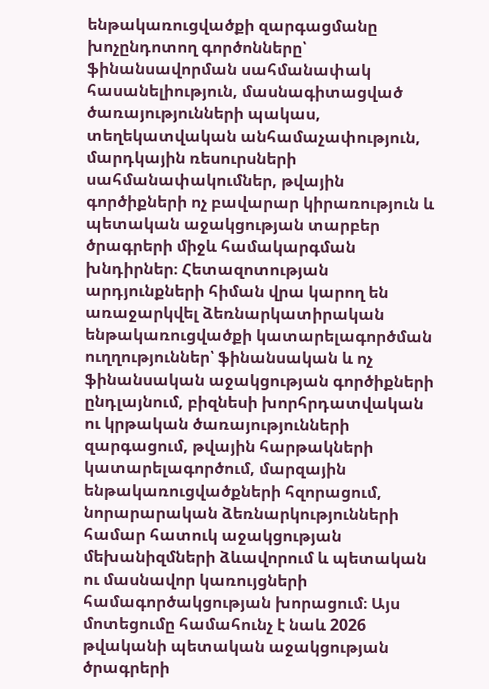ենթակառուցվածքի զարգացմանը խոչընդոտող գործոնները՝ ֆինանսավորման սահմանափակ հասանելիություն, մասնագիտացված ծառայությունների պակաս, տեղեկատվական անհամաչափություն, մարդկային ռեսուրսների սահմանափակումներ, թվային գործիքների ոչ բավարար կիրառություն և պետական աջակցության տարբեր ծրագրերի միջև համակարգման խնդիրներ։ Հետազոտության արդյունքների հիման վրա կարող են առաջարկվել ձեռնարկատիրական ենթակառուցվածքի կատարելագործման ուղղություններ՝ ֆինանսական և ոչ ֆինանսական աջակցության գործիքների ընդլայնում, բիզնեսի խորհրդատվական ու կրթական ծառայությունների զարգացում, թվային հարթակների կատարելագործում, մարզային ենթակառուցվածքների հզորացում, նորարարական ձեռնարկությունների համար հատուկ աջակցության մեխանիզմների ձևավորում և պետական ու մասնավոր կառույցների համագործակցության խորացում։ Այս մոտեցումը համահունչ է նաև 2026 թվականի պետական աջակցության ծրագրերի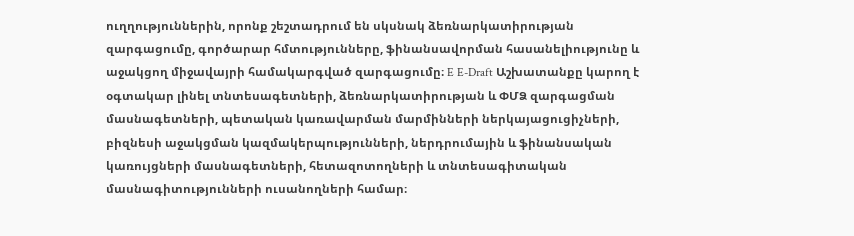ուղղություններին, որոնք շեշտադրում են սկսնակ ձեռնարկատիրության զարգացումը, գործարար հմտությունները, ֆինանսավորման հասանելիությունը և աջակցող միջավայրի համակարգված զարգացումը։ E E-Draft Աշխատանքը կարող է օգտակար լինել տնտեսագետների, ձեռնարկատիրության և ՓՄՁ զարգացման մասնագետների, պետական կառավարման մարմինների ներկայացուցիչների, բիզնեսի աջակցման կազմակերպությունների, ներդրումային և ֆինանսական կառույցների մասնագետների, հետազոտողների և տնտեսագիտական մասնագիտությունների ուսանողների համար։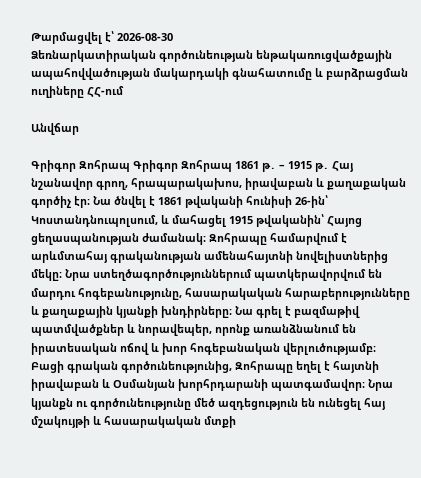Թարմացվել է՝ 2026-08-30
Ձեռնարկատիրական գործունեության ենթակառուցվածքային ապահովվածության մակարդակի գնահատումը և բարձրացման ուղիները ՀՀ-ում

Անվճար

Գրիգոր Զոհրապ Գրիգոր Զոհրապ 1861 թ․ – 1915 թ․ Հայ նշանավոր գրող, հրապարակախոս, իրավաբան և քաղաքական գործիչ էր։ Նա ծնվել է 1861 թվականի հունիսի 26-ին՝ Կոստանդնուպոլսում, և մահացել 1915 թվականին՝ Հայոց ցեղասպանության ժամանակ։ Զոհրապը համարվում է արևմտահայ գրականության ամենահայտնի նովելիստներից մեկը։ Նրա ստեղծագործություններում պատկերավորվում են մարդու հոգեբանությունը, հասարակական հարաբերությունները և քաղաքային կյանքի խնդիրները։ Նա գրել է բազմաթիվ պատմվածքներ և նորավեպեր, որոնք առանձնանում են իրատեսական ոճով և խոր հոգեբանական վերլուծությամբ։ Բացի գրական գործունեությունից, Զոհրապը եղել է հայտնի իրավաբան և Օսմանյան խորհրդարանի պատգամավոր։ Նրա կյանքն ու գործունեությունը մեծ ազդեցություն են ունեցել հայ մշակույթի և հասարակական մտքի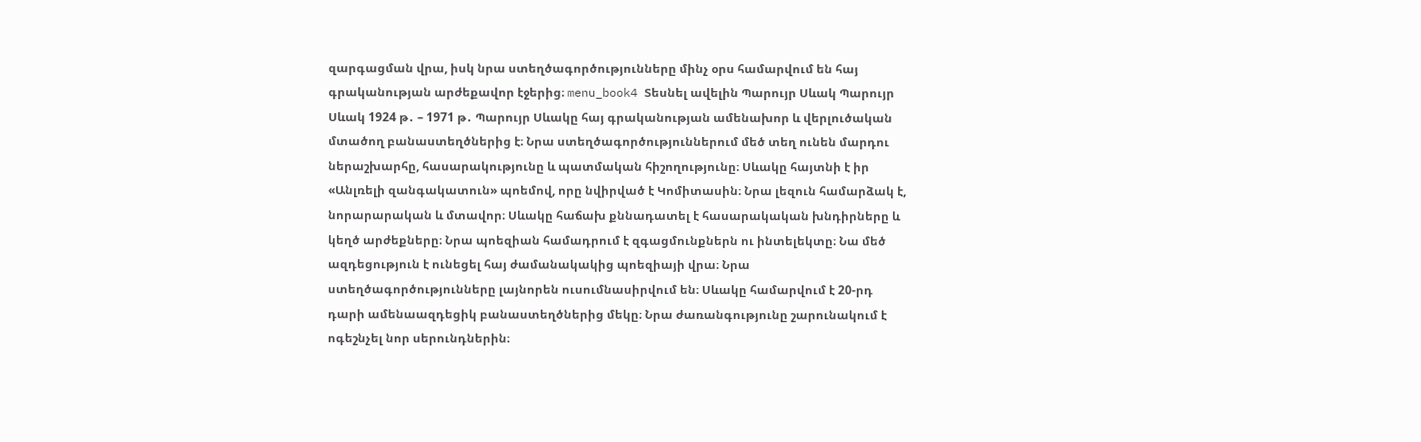զարգացման վրա, իսկ նրա ստեղծագործությունները մինչ օրս համարվում են հայ գրականության արժեքավոր էջերից։ menu_book4 Տեսնել ավելին Պարույր Սևակ Պարույր Սևակ 1924 թ․ – 1971 թ․ Պարույր Սևակը հայ գրականության ամենախոր և վերլուծական մտածող բանաստեղծներից է։ Նրա ստեղծագործություններում մեծ տեղ ունեն մարդու ներաշխարհը, հասարակությունը և պատմական հիշողությունը։ Սևակը հայտնի է իր «Անլռելի զանգակատուն» պոեմով, որը նվիրված է Կոմիտասին։ Նրա լեզուն համարձակ է, նորարարական և մտավոր։ Սևակը հաճախ քննադատել է հասարակական խնդիրները և կեղծ արժեքները։ Նրա պոեզիան համադրում է զգացմունքներն ու ինտելեկտը։ Նա մեծ ազդեցություն է ունեցել հայ ժամանակակից պոեզիայի վրա։ Նրա ստեղծագործությունները լայնորեն ուսումնասիրվում են։ Սևակը համարվում է 20-րդ դարի ամենաազդեցիկ բանաստեղծներից մեկը։ Նրա ժառանգությունը շարունակում է ոգեշնչել նոր սերունդներին։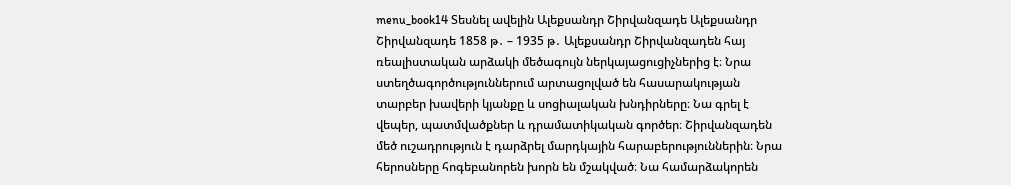menu_book14 Տեսնել ավելին Ալեքսանդր Շիրվանզադե Ալեքսանդր Շիրվանզադե 1858 թ․ – 1935 թ․ Ալեքսանդր Շիրվանզադեն հայ ռեալիստական արձակի մեծագույն ներկայացուցիչներից է։ Նրա ստեղծագործություններում արտացոլված են հասարակության տարբեր խավերի կյանքը և սոցիալական խնդիրները։ Նա գրել է վեպեր, պատմվածքներ և դրամատիկական գործեր։ Շիրվանզադեն մեծ ուշադրություն է դարձրել մարդկային հարաբերություններին։ Նրա հերոսները հոգեբանորեն խորն են մշակված։ Նա համարձակորեն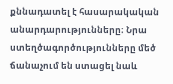քննադատել է հասարակական անարդարությունները։ Նրա ստեղծագործությունները մեծ ճանաչում են ստացել նաև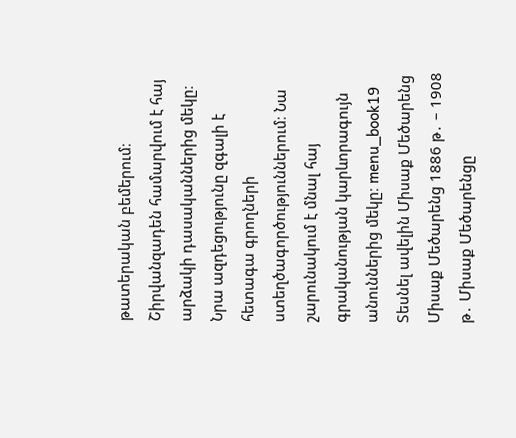թատերական բեմերում։ Շիրվանզադեն համարվում է հայ արձակի դասականներից մեկը։ Նրա ազդեցությունը զգալի է հետագա գրողների ստեղծագործություններում։ Նա շարունակում է մնալ հայ գրականության կարևորագույն անուններից մեկը։ menu_book19 Տեսնել ավելին Միսաք Մեծարենց Միսաք Մեծարենց 1886 թ․ – 1908 թ․ Միսաք Մեծարենցը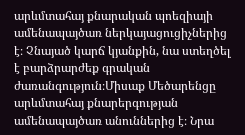արևմտահայ քնարական պոեզիայի ամենապայծառ ներկայացուցիչներից է։ Չնայած կարճ կյանքին, նա ստեղծել է բարձրարժեք գրական ժառանգություն։Միսաք Մեծարենցը արևմտահայ քնարերգության ամենապայծառ անուններից է։ Նրա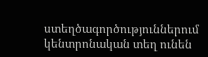ստեղծագործություններում կենտրոնական տեղ ունեն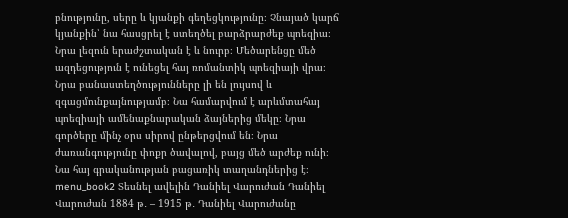բնությունը, սերը և կյանքի գեղեցկությունը։ Չնայած կարճ կյանքին՝ նա հասցրել է ստեղծել բարձրարժեք պոեզիա։ Նրա լեզուն երաժշտական է և նուրբ։ Մեծարենցը մեծ ազդեցություն է ունեցել հայ ռոմանտիկ պոեզիայի վրա։ Նրա բանաստեղծությունները լի են լույսով և զգացմունքայնությամբ։ Նա համարվում է արևմտահայ պոեզիայի ամենաքնարական ձայներից մեկը։ Նրա գործերը մինչ օրս սիրով ընթերցվում են։ Նրա ժառանգությունը փոքր ծավալով, բայց մեծ արժեք ունի։ Նա հայ գրականության բացառիկ տաղանդներից է։ menu_book2 Տեսնել ավելին Դանիել Վարուժան Դանիել Վարուժան 1884 թ․ – 1915 թ․ Դանիել Վարուժանը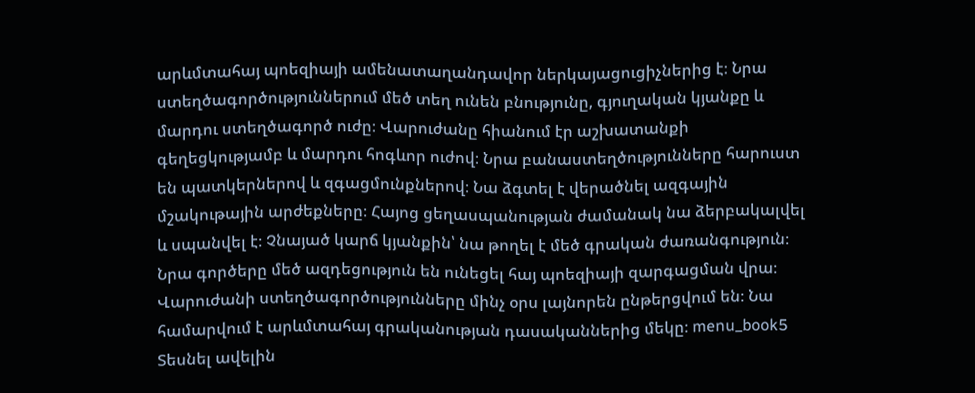արևմտահայ պոեզիայի ամենատաղանդավոր ներկայացուցիչներից է։ Նրա ստեղծագործություններում մեծ տեղ ունեն բնությունը, գյուղական կյանքը և մարդու ստեղծագործ ուժը։ Վարուժանը հիանում էր աշխատանքի գեղեցկությամբ և մարդու հոգևոր ուժով։ Նրա բանաստեղծությունները հարուստ են պատկերներով և զգացմունքներով։ Նա ձգտել է վերածնել ազգային մշակութային արժեքները։ Հայոց ցեղասպանության ժամանակ նա ձերբակալվել և սպանվել է։ Չնայած կարճ կյանքին՝ նա թողել է մեծ գրական ժառանգություն։ Նրա գործերը մեծ ազդեցություն են ունեցել հայ պոեզիայի զարգացման վրա։ Վարուժանի ստեղծագործությունները մինչ օրս լայնորեն ընթերցվում են։ Նա համարվում է արևմտահայ գրականության դասականներից մեկը։ menu_book5 Տեսնել ավելին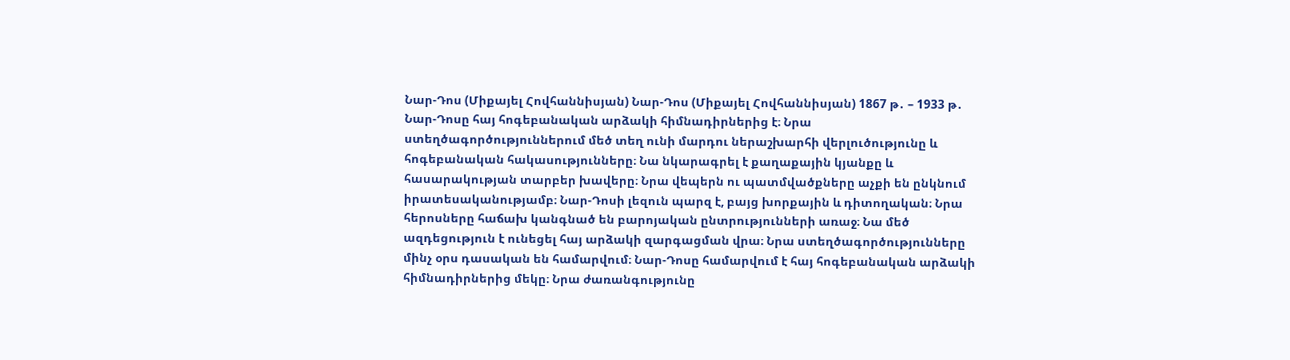Նար-Դոս (Միքայել Հովհաննիսյան) Նար-Դոս (Միքայել Հովհաննիսյան) 1867 թ․ – 1933 թ․ Նար-Դոսը հայ հոգեբանական արձակի հիմնադիրներից է։ Նրա ստեղծագործություններում մեծ տեղ ունի մարդու ներաշխարհի վերլուծությունը և հոգեբանական հակասությունները։ Նա նկարագրել է քաղաքային կյանքը և հասարակության տարբեր խավերը։ Նրա վեպերն ու պատմվածքները աչքի են ընկնում իրատեսականությամբ։ Նար-Դոսի լեզուն պարզ է, բայց խորքային և դիտողական։ Նրա հերոսները հաճախ կանգնած են բարոյական ընտրությունների առաջ։ Նա մեծ ազդեցություն է ունեցել հայ արձակի զարգացման վրա։ Նրա ստեղծագործությունները մինչ օրս դասական են համարվում։ Նար-Դոսը համարվում է հայ հոգեբանական արձակի հիմնադիրներից մեկը։ Նրա ժառանգությունը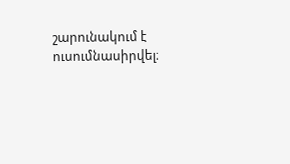շարունակում է ուսումնասիրվել։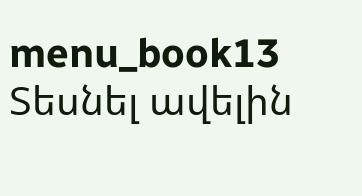menu_book13 Տեսնել ավելին